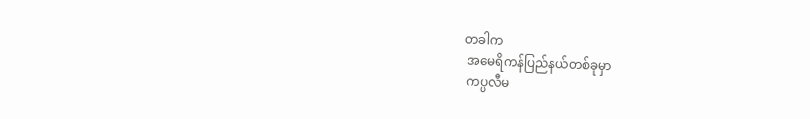တခါက
 အမေရိကန်ပြည်နယ်တစ်ခုမှာ
 ကပ္ပလီမ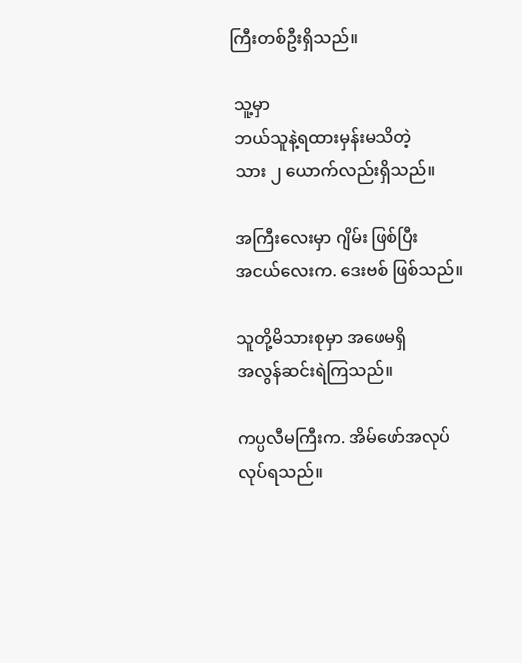ကြီးတစ်ဦးရှိသည်။

 သူ့မှာ
 ဘယ်သူနဲ့ရထားမှန်းမသိတဲ့
 သား ၂ ယောက်လည်းရှိသည်။

 အကြီးလေးမှာ ဂျိမ်း ဖြစ်ပြီး
 အငယ်လေးက. ဒေးဗစ် ဖြစ်သည်။

 သူတို့မိသားစုမှာ အဖေမရှိ
 အလွန်ဆင်းရဲကြသည်။

 ကပ္ပလီမကြီးက. အိမ်ဖော်အလုပ်
 လုပ်ရသည်။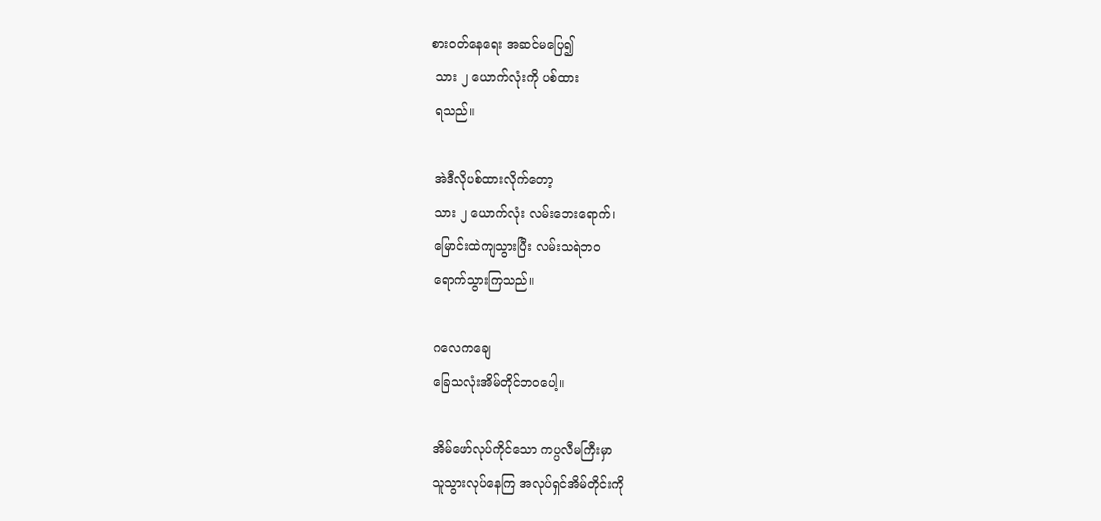စားဝတ်နေရေး အဆင်မပြေ၍
 သား ၂ ယောက်လုံးကို ပစ်ထား
 ရသည်။

 အဲဒီလိုပစ်ထားလိုက်တော့
 သား ၂ ယောက်လုံး လမ်းဘေးရောက်၊
 မြောင်းထဲကျသွားပြီး လမ်းသရဲဘဝ
 ရောက်သွားကြသည်။

 ဂလေကချေ
 ခြေသလုံးအိမ်တိုင်ဘဝပေါ့။

 အိမ်ဖော်လုပ်ကိုင်သော ကပ္ပလီမကြီးမှာ
 သူသွားလုပ်နေကြ အလုပ်ရှင်အိမ်တိုင်းကို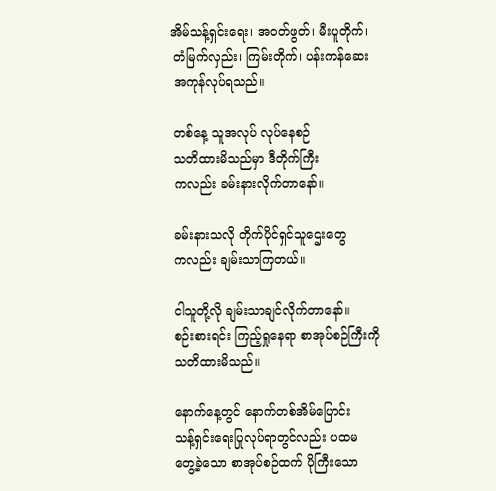အိမ်သန့်ရှင်းရေး၊ အဝတ်ဖွတ်၊ မီးပူတိုက်၊
 တံမြက်လှည်း၊ ကြမ်းတိုက်၊ ပန်းကန်ဆေး
 အကုန်လုပ်ရသည်။

 တစ်နေ့ သူအလုပ် လုပ်နေစဉ်
 သတိထားမိသည်မှာ ဒီတိုက်ကြီး
 ကလည်း ခမ်းနားလိုက်တာနော်။

 ခမ်းနားသလို တိုက်ပိုင်ရှင်သူဌေးတွေ
 ကလည်း ချမ်းသာကြတယ်။

 ငါသူတို့လို ချမ်းသာချင်လိုက်တာနော်။
 စဉ်းစားရင်း ကြည့်ရှုနေရာ စာအုပ်စဉ်ကြီးကို
 သတိထားမိသည်။

 နောက်နေ့တွင် နောက်တစ်အိမ်ပြောင်း
 သန့်ရှင်းရေးပြုလုပ်ရာတွင်လည်း ပထမ
 တွေ့ခဲ့သော စာအုပ်စဉ်ထက် ပိုကြီးသော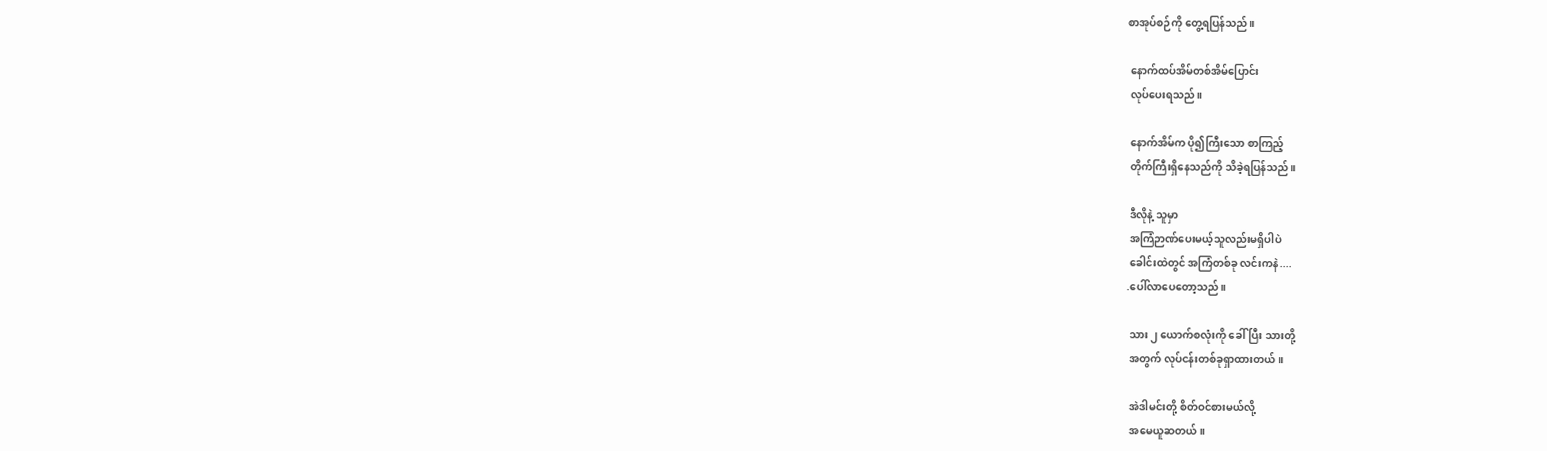စာအုပ်စဉ်ကို တွေ့ရပြန်သည်။

 နောက်ထပ်အိမ်တစ်အိမ်ပြောင်း
 လုပ်ပေးရသည်။

 နောက်အိမ်က ပို၍ကြီးသော စာကြည့်
 တိုက်ကြီးရှိနေသည်ကို သိခဲ့ရပြန်သည်။

 ဒီလိုနဲ့ သူမှာ
 အကြံဉာဏ်ပေးမယ့်သူလည်းမရှိပါပဲ
 ခေါင်းထဲတွင် အကြံတစ်ခု လင်းကနဲ....
.ပေါ်လာပေတော့သည်။

 သား ၂ ယောက်စလုံးကို ခေါ်ပြီး သားတို့
 အတွက် လုပ်ငန်းတစ်ခုရှာထားတယ်။

 အဲဒါမင်းတို့ စိတ်ဝင်စားမယ်လို့
 အမေယူဆတယ်။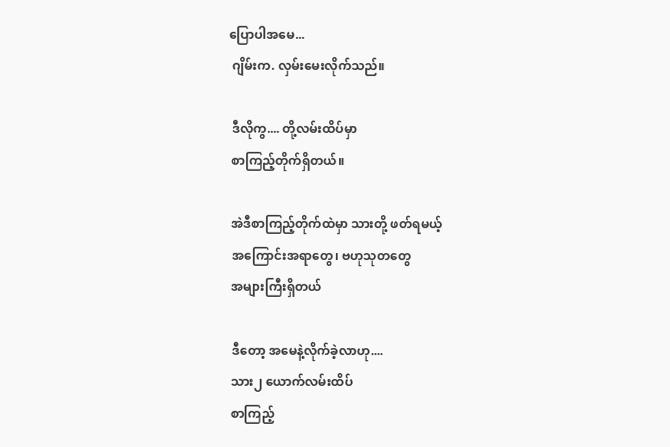ပြောပါအမေ...
 ဂျိမ်းက. လှမ်းမေးလိုက်သည်။

 ဒီလိုကွ.... တို့လမ်းထိပ်မှာ
 စာကြည့်တိုက်ရှိတယ်။

 အဲဒီစာကြည့်တိုက်ထဲမှာ သားတို့ ဖတ်ရမယ့်
 အကြောင်းအရာတွေ၊ ဗဟုသုတတွေ
 အများကြီးရှိတယ်

 ဒီတော့ အမေနဲ့လိုက်ခဲ့လာဟု....
 သား၂ ယောက်လမ်းထိပ်
 စာကြည့်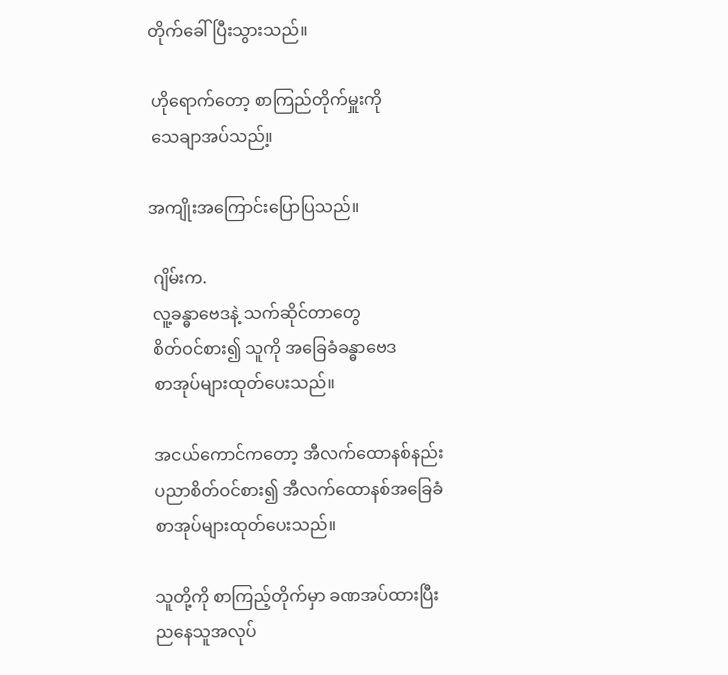တိုက်ခေါ်ပြီးသွားသည်။

 ဟိုရောက်တော့ စာကြည်တိုက်မှူးကို
 သေချာအပ်သည်။့

အကျိုးအကြောင်းပြောပြသည်။

 ဂျိမ်းက.
 လူ့ခန္ဓာဗေဒနဲ့ သက်ဆိုင်တာတွေ
 စိတ်ဝင်စား၍ သူကို အခြေခံခန္ဓာဗေဒ
 စာအုပ်များထုတ်ပေးသည်။

 အငယ်ကောင်ကတော့ အီလက်ထောနစ်နည်း
 ပညာစိတ်ဝင်စား၍ အီလက်ထောနစ်အခြေခံ
 စာအုပ်များထုတ်ပေးသည်။

 သူတို့ကို စာကြည့်တိုက်မှာ ခဏအပ်ထားပြီး
 ညနေသူအလုပ်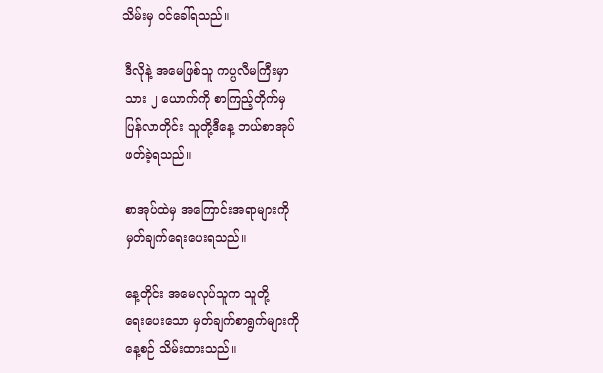သိမ်းမှ ဝင်ခေါ်ရသည်။

 ဒီလိုနဲ့ အမေဖြစ်သူ ကပ္ပလီမကြီးမှာ
 သား ၂ ယောက်ကို စာကြည့်တိုက်မှ
 ပြန်လာတိုင်း သူတို့ဒီနေ့ ဘယ်စာအုပ်
 ဖတ်ခဲ့ရသည်။

 စာအုပ်ထဲမှ အကြောင်းအရာများကို
 မှတ်ချက်ရေးပေးရသည်။

 နေ့တိုင်း အမေလုပ်သူက သူတို့
 ရေးပေးသော မှတ်ချက်စာရွက်များကို
 နေ့စဉ် သိမ်းထားသည်။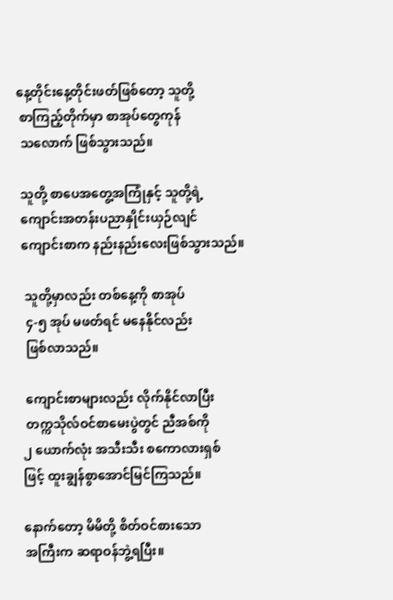နေ့တိုင်းနေ့တိုင်းဖတ်ဖြစ်တော့ သူတို့
 စာကြည့်တိုက်မှာ စာအုပ်တွေကုန်
 သလောက် ဖြစ်သွားသည်။

 သူတို့ စာပေအတွေ့အကြုံနှင့် သူတို့ရဲ့
 ကျောင်းအတန်းပညာနှိုင်းယှဉ်လျင်
 ကျောင်းစာက နည်းနည်းလေးဖြစ်သွားသည်။

  သူတို့မှာလည်း တစ်နေ့ကို စာအုပ်
  ၄-၅ အုပ် မဖတ်ရင် မနေနိုင်လည်း
  ဖြစ်လာသည်။

  ကျောင်းစာများလည်း လိုက်နိုင်လာပြီး
  တက္ကသိုလ်ဝင်စာမေးပွဲတွင် ညီအစ်ကို
 ၂ ယောက်လုံး အသီးသီး စကောလားရှစ်
 ဖြင့် ထူးချွန်စွာအောင်မြင်ကြသည်။

 နောက်တော့ မိမိတို့ စိတ်ဝင်စားသော
 အကြီးက ဆရာဝန်ဘွဲ့ရပြီး။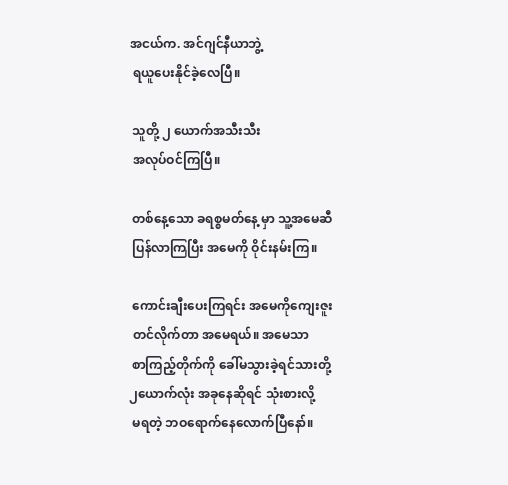အငယ်က. အင်ဂျင်နီယာဘွဲ့
 ရယူပေးနိုင်ခဲ့လေပြီ။

 သူတို့ ၂ ယောက်အသီးသီး
 အလုပ်ဝင်ကြပြီ။

 တစ်နေ့သော ခရစ္စမတ်နေ့ မှာ သူ့အမေဆီ
 ပြန်လာကြပြီး အမေကို ဝိုင်းနမ်းကြ။

 ကောင်းချီးပေးကြရင်း အမေကိုကျေးဇူး
 တင်လိုက်တာ အမေရယ်။ အမေသာ
 စာကြည့်တိုက်ကို ခေါ်မသွားခဲ့ရင်သားတို့
၂ယောက်လုံး အခုနေဆိုရင် သုံးစားလို့
 မရတဲ့ ဘဝရောက်နေလောက်ပြီနော်။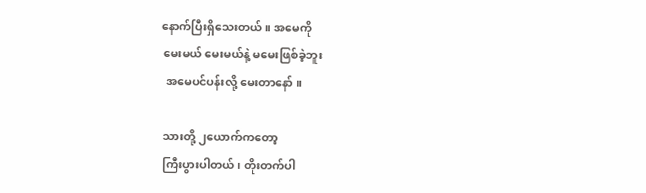နောက်ပြီးရှိသေးတယ်။ အမေကို
 မေးမယ် မေးမယ်နဲ့ မမေးဖြစ်ခဲ့ဘူး
  အမေပင်ပန်းလို့ မေးတာနော် ။

 သားတို့ ၂ယောက်ကတော့
 ကြီးပွားပါတယ်၊ တိုးတက်ပါ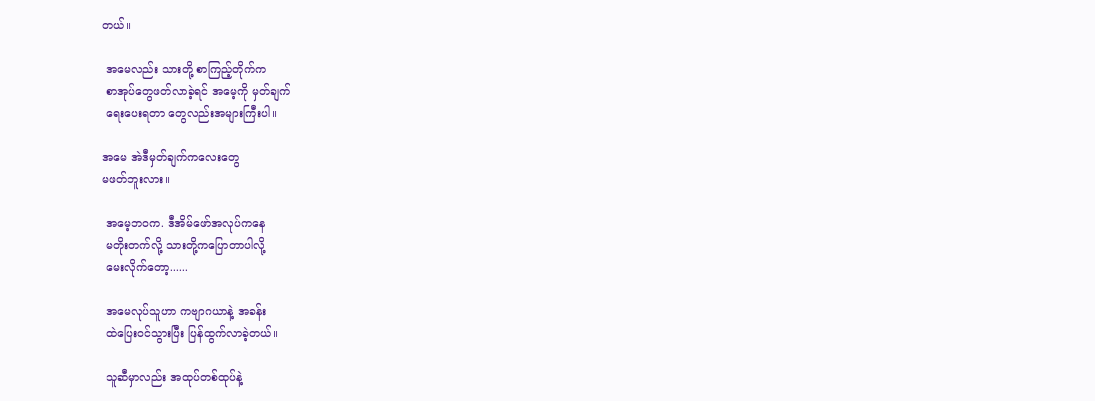တယ်။

 အမေလည်း သားတို့ စာကြည့်တိုက်က
 စာအုပ်တွေဖတ်လာခဲ့ရင် အမေ့ကို မှတ်ချက်
 ရေးပေးရတာ တွေလည်းအများကြီးပါ။

အမေ အဲဒီမှတ်ချက်ကလေးတွေ
မဖတ်ဘူးလား။

 အမေ့ဘဝက. ဒီအိမ်ဖော်အလုပ်ကနေ
 မတိုးတက်လို့ သားတို့ကပြောတာပါလို့
 မေးလိုက်တော့......

 အမေလုပ်သူဟာ ကဗျာဂယာနဲ့ အခန်း
 ထဲပြေးဝင်သွားပြီး ပြန်ထွက်လာခဲ့တယ်။

 သူဆီမှာလည်း အထုပ်တစ်ထုပ်နဲ့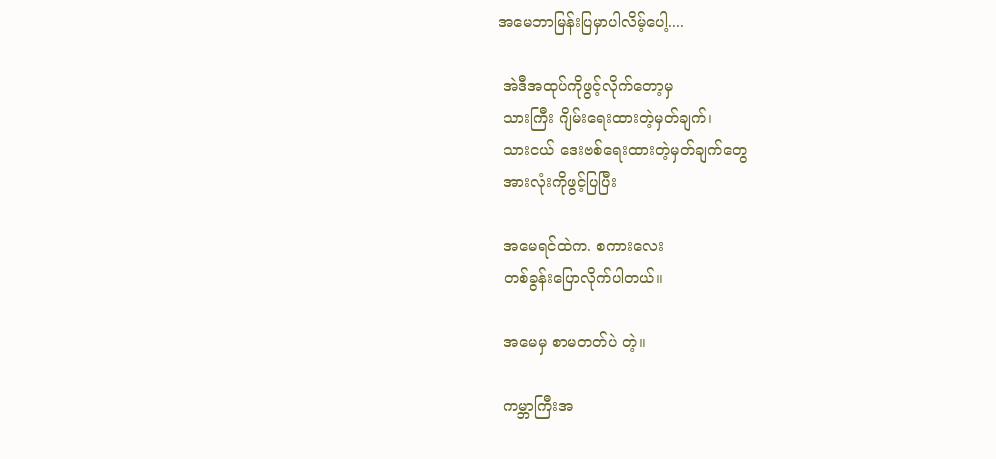အမေဘာမြန်းပြမှာပါလိမ့်ပေါ့....

 အဲဒီအထုပ်ကိုဖွင့်လိုက်တော့မှ
 သားကြီး ဂျိမ်းရေးထားတဲ့မှတ်ချက်၊
 သားငယ် ဒေးဗစ်ရေးထားတဲ့မှတ်ချက်တွေ
 အားလုံးကိုဖွင့်ပြပြီး

 အမေရင်ထဲက. စကားလေး
 တစ်ခွန်းပြောလိုက်ပါတယ်။

 အမေမှ စာမတတ်ပဲ တဲ့။

 ကမ္ဘာကြီးအ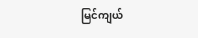မြင်ကျယ်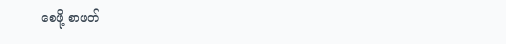စေဖို့ စာဖတ်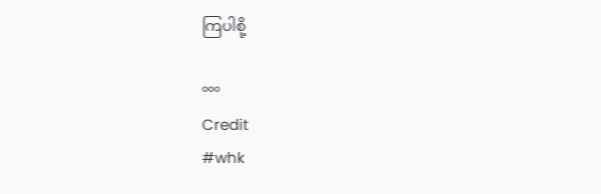ကြပါစို့

°°°
Credit
#whk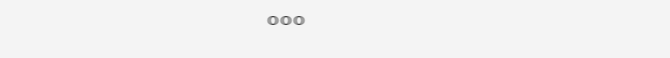°°°